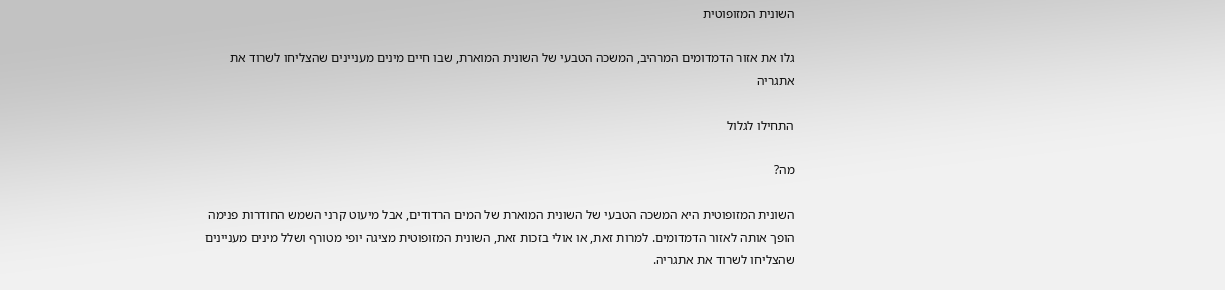השונית המזופוטית

גלו את אזור הדמדומים המרהיב, המשכה הטבעי של השונית המוארת, שבו חיים מינים מעניינים שהצליחו לשרוד את אתגריה

התחילו לגלול

מה?

השונית המזופוטית היא המשכה הטבעי של השונית המוארת של המים הרדודים, אבל מיעוט קרני השמש החודרות פנימה הופך אותה לאזור הדמדומים. למרות זאת, או אולי בזכות זאת, השונית המזופוטית מציגה יופי מטורף ושלל מינים מעניינים שהצליחו לשרוד את אתגריה.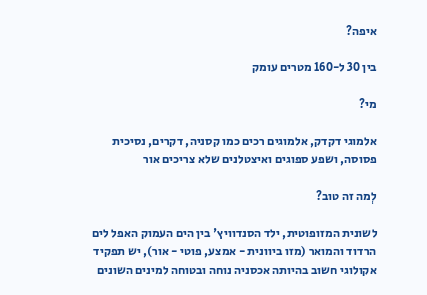איפה?

בין 30 ל-160 מטרים עומק

מי?

אלמוגי דקדק, אלמוגים רכים כמו קסניה, דקרים, נסיכית פסוסה, ושפע ספוגים ואיצטלנים שלא צריכים אור

לְמה זה טוב?

לשונית המזופוטית, ילד הסנדוויץ' בין הים העמוק האפל לים הרדוד והמואר (מזו ביוונית - אמצע, פוטי - אור), יש תפקיד אקולוגי חשוב בהיותה אכסניה נוחה ובטוחה למינים השונים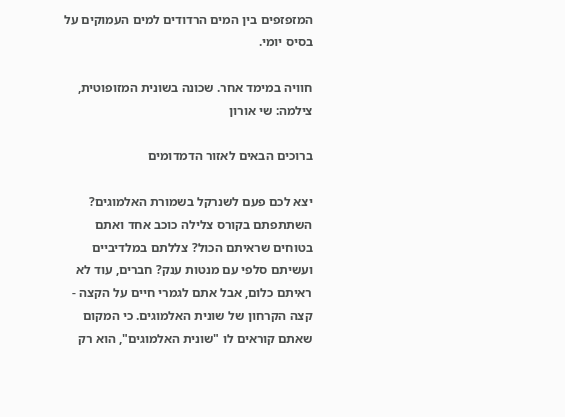המזפזפים בין המים הרדודים למים העמוקים על בסיס יומי.

חוויה במימד אחר. שכונה בשונית המזופוטית, צילמה: שי אורון

ברוכים הבאים לאזור הדמדומים

יצא לכם פעם לשנרקל בשמורת האלמוגים? השתתפתם בקורס צלילה כוכב אחד ואתם בטוחים שראיתם הכול? צללתם במלדיביים ועשיתם סלפי עם מנטות ענק? חברים, עוד לא ראיתם כלום, אבל אתם לגמרי חיים על הקצה - קצה הקרחון של שונית האלמוגים. כי המקום שאתם קוראים לו "שונית האלמוגים", הוא רק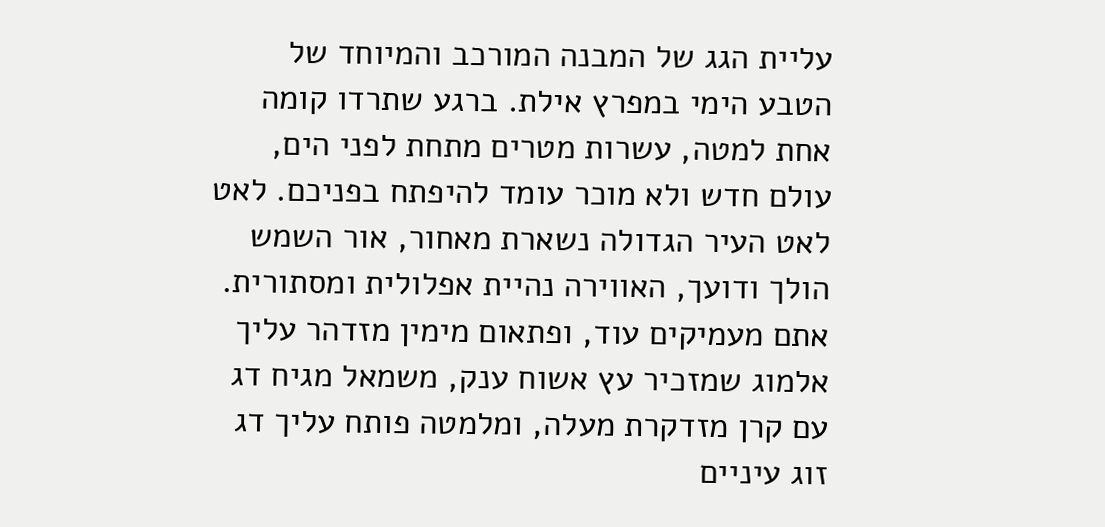עליית הגג של המבנה המורכב והמיוחד של הטבע הימי במפרץ אילת. ברגע שתרדו קומה אחת למטה, עשרות מטרים מתחת לפני הים, עולם חדש ולא מוכר עומד להיפתח בפניכם. לאט לאט העיר הגדולה נשארת מאחור, אור השמש הולך ודועך, האווירה נהיית אפלולית ומסתורית. אתם מעמיקים עוד, ופתאום מימין מזדהר עליך אלמוג שמזכיר עץ אשוח ענק, משמאל מגיח דג עם קרן מזדקרת מעלה, ומלמטה פותח עליך דג זוג עיניים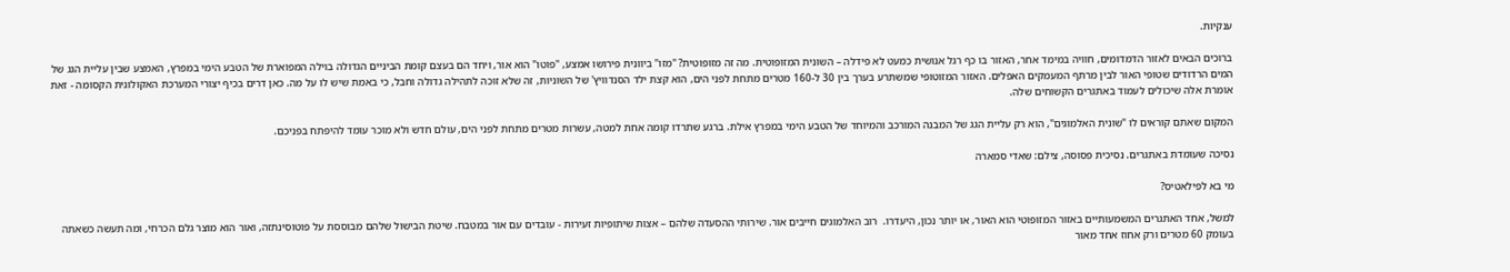ענקיות.

ברוכים הבאים לאזור הדמדומים, חוויה במימד אחר, האזור בו כף רגל אנושית כמעט לא פידלה – השונית המזופוטית. מה זה מזופוטית? "מזו" ביוונית פירושו אמצע, "פוטו" הוא אור, ויחד הם בעצם קומת הביניים הגדולה בוילה המפוארת של הטבע הימי במפרץ, האמצע שבין עליית הגג של המים הרדודים שטופי האור לבין מרתף המעמקים האפלים. האזור המזוטופי שמשתרע בערך בין 30 ל-160 מטרים מתחת לפני הים, הוא קצת ילד הסנדוויץ' של השוניות, זה שלא זוכה לתהילה גדולה וחבל, כי באמת שיש לו על מה. כאן דרים בכיף יצורי המערכת האקולוגית הקסומה - זאת אומרת אלה שיכולים לעמוד באתגרים הקשוחים שלה.

המקום שאתם קוראים לו "שונית האלמוגים", הוא רק עליית הגג של המבנה המורכב והמיוחד של הטבע הימי במפרץ אילת. ברגע שתרדו קומה אחת למטה, עשרות מטרים מתחת לפני הים, עולם חדש ולא מוכר עומד להיפתח בפניכם.

נסיכה שעומדת באתגרים. נסיכית פסוסה, צילם: שאדי סמארה

מי בא לפילאטיס?

למשל, אחד האתגרים המשמעותיים באזור המזופוטי הוא האור, או יותר נכון, היעדרו.  רוב האלמוגים חייבים אור. שירותי ההסעדה שלהם – אצות שיתופיות זעירות - עובדים עם אור במטבח. שיטת הבישול שלהם מבוססת על פוטוסינתזה, ואור הוא מוצר גלם הכרחי, ומה תעשה כשאתה בעומק 60 מטרים ורק אחוז אחד מאור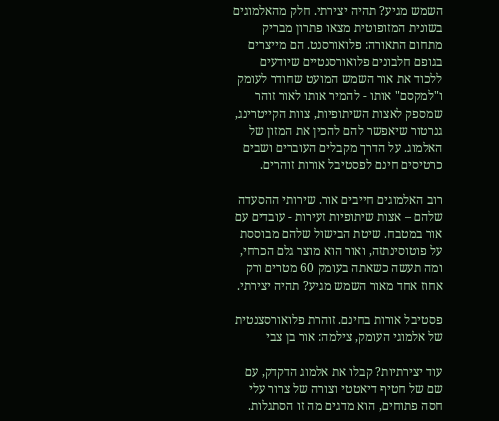השמש מגיע? תהיה יצירתי. חלק מהאלמוגים בשונית המזופוטית מצאו פתרון מבריק מתחום התאורה: פלואורסנט. הם מייצרים בגופם חלבונים פלואורסנטיים שיודעים ללכוד את אור השמש המועט שחודר לעומק ו"למקסם" אותו - להמיר אותו לאור זוהר שמספק לאצות השיתופיות, צוות הקייטרינג, גנרטור שיאפשר להם להכין את המזון של האלמוג. על הדרך מקבלים העוברים ושבים כרטיסים חינם לפסטיבל אורות זוהרים.

רוב האלמוגים חייבים אור. שירותי ההסעדה שלהם – אצות שיתופיות זעירות - עובדים עם אור במטבח. שיטת הבישול שלהם מבוססת על פוטוסינתזה, ואור הוא מוצר גלם הכרחי, ומה תעשה כשאתה בעומק 60 מטרים ורק אחוז אחד מאור השמש מגיע? תהיה יצירתי.

פסטיבל אורות בחינם. זוהרת פלואורסצנטית של אלמוגי העומק, צילמה: אור בן צבי

עוד יצירתיות? קבלו את אלמוג הדקדק, עם שם של חטיף דיאטטי וצורה של צרור עלי חסה פתוחים, הוא מדגים מה זו הסתגלות.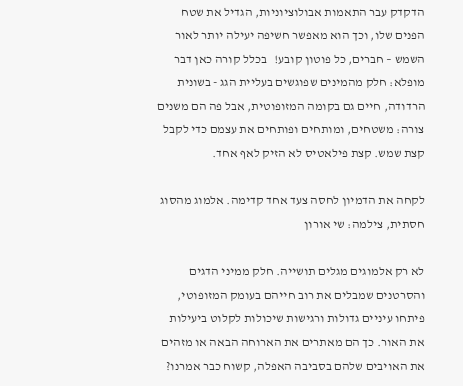הדקדק עבר התאמות אבולוציוניות, הגדיל את שטח הפנים שלו, וכך הוא מאפשר חשיפה יעילה יותר לאור השמש – חברים, כל פוטון קובע!   בכלל קורה כאן דבר מופלא: חלק מהמינים שפוגשים בעליית הגג - בשונית הרדודה, חיים גם בקומה המזופוטית, אבל פה הם משנים צורה: משטחים, ומותחים ופותחים את עצמם כדי לקבל קצת שמש. קצת פילאטיס לא הזיק לאף אחד.

לקחה את הדמיון לחסה צעד אחד קדימה. אלמוג מהסוג חסתית, צילמה: שי אורון

לא רק אלמוגים מגלים תושייה. חלק ממיני הדגים והסרטנים שמבלים את רוב חייהם בעומק המזופוטי, פיתחו עיניים גדולות ורגישות שיכולות לקלוט ביעילות את האור. כך הם מאתרים את הארוחה הבאה או מזהים את האויבים שלהם בסביבה האפלה, קשוח כבר אמרנו?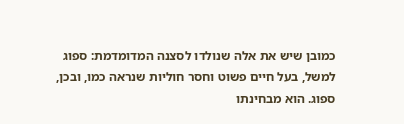כמובן שיש את אלה שנולדו לסצנה המדומדמת: ספוג למשל, בעל חיים פשוט וחסר חוליות שנראה כמו, ובכן, ספוג. הוא מבחינתו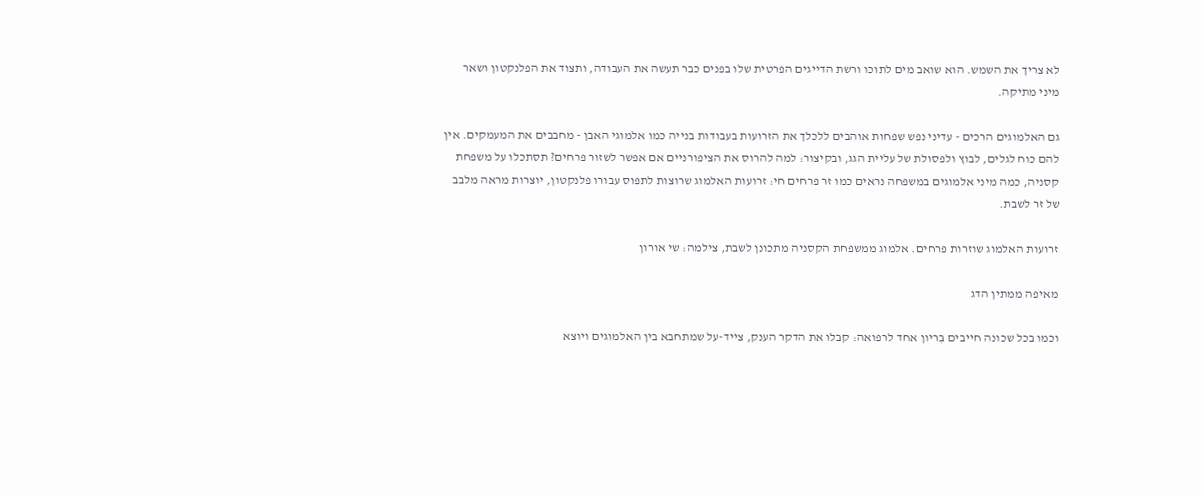לא צריך את השמש. הוא שואב מים לתוכו ורשת הדייגים הפרטית שלו בפנים כבר תעשה את העבודה, ותצוד את הפלנקטון ושאר מיני מתיקה.

גם האלמוגים הרכים - עדיני נפש שפחות אוהבים ללכלך את הזרועות בעבודות בנייה כמו אלמוגי האבן - מחבבים את המעמקים. אין להם כוח לגלים, לבוץ ולפסולת של עליית הגג, ובקיצור: למה להרוס את הציפורניים אם אפשר לשזור פרחים? תסתכלו על משפחת קסניה, כמה מיני אלמוגים במשפחה נראים כמו זר פרחים חי: זרועות האלמוג שרוצות לתפוס עבורו פלנקטון, יוצרות מראה מלבב של זר לשבת.

זרועות האלמוג שוזרות פרחים. אלמוג ממשפחת הקסניה מתכונן לשבת, צילמה: שי אורון

מאיפה ממתין הדג

וכמו בכל שכונה חייבים בִּריון אחד לרפואה: קבלו את הדקר הענק, צייד-על שמתחבא בין האלמוגים ויוצא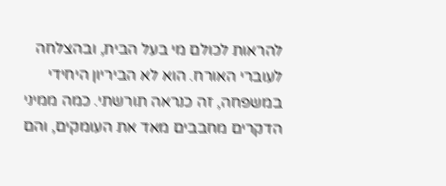להראות לכולם מי בעל הבית, ובהצלחה לעוברי האורח. הוא לא הביריון היחידי במשפחה, זה כנראה תורשתי. כמה ממיני הדקרים מחבבים מאד את העומקים, והם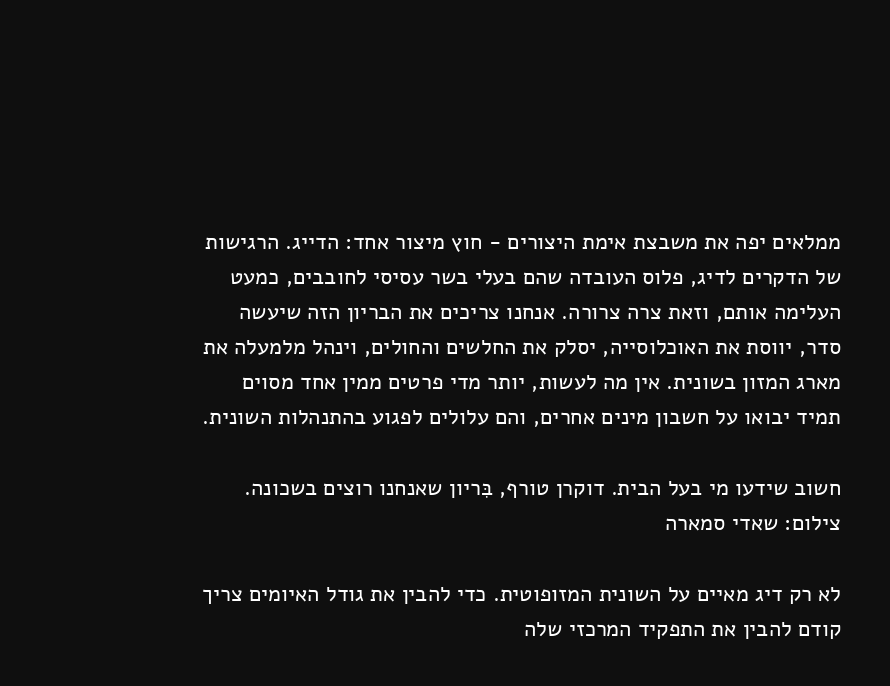ממלאים יפה את משבצת אימת היצורים - חוץ מיצור אחד: הדייג. הרגישות של הדקרים לדיג, פלוס העובדה שהם בעלי בשר עסיסי לחובבים, כמעט העלימה אותם, וזאת צרה צרורה. אנחנו צריכים את הבריון הזה שיעשה סדר, יווסת את האוכלוסייה, יסלק את החלשים והחולים, וינהל מלמעלה את מארג המזון בשונית. אין מה לעשות, יותר מדי פרטים ממין אחד מסוים תמיד יבואו על חשבון מינים אחרים, והם עלולים לפגוע בהתנהלות השונית.

חשוב שידעו מי בעל הבית. דוקרן טורף, בִּריון שאנחנו רוצים בשכונה. צילום: שאדי סמארה

לא רק דיג מאיים על השונית המזופוטית. כדי להבין את גודל האיומים צריך קודם להבין את התפקיד המרכזי שלה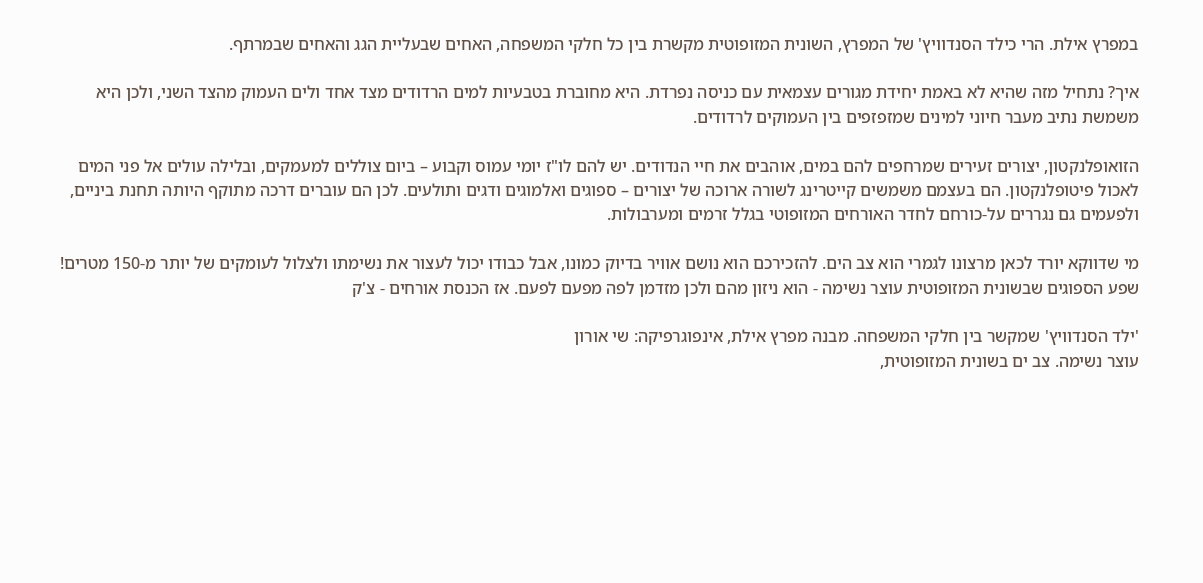במפרץ אילת. הרי כילד הסנדוויץ' של המפרץ, השונית המזופוטית מקשרת בין כל חלקי המשפחה, האחים שבעליית הגג והאחים שבמרתף.

איך? נתחיל מזה שהיא לא באמת יחידת מגורים עצמאית עם כניסה נפרדת. היא מחוברת בטבעיות למים הרדודים מצד אחד ולים העמוק מהצד השני, ולכן היא משמשת נתיב מעבר חיוני למינים שמזפזפים בין העמוקים לרדודים.

הזואופלנקטון, יצורים זעירים שמרחפים להם במים, אוהבים את חיי הנדודים. יש להם לו"ז יומי עמוס וקבוע – ביום צוללים למעמקים, ובלילה עולים אל פני המים לאכול פיטופלנקטון. הם בעצמם משמשים קייטרינג לשורה ארוכה של יצורים – ספוגים ואלמוגים ודגים ותולעים. לכן הם עוברים דרכה מתוקף היותה תחנת ביניים, ולפעמים גם נגררים על-כורחם לחדר האורחים המזופוטי בגלל זרמים ומערבולות.

מי שדווקא יורד לכאן מרצונו לגמרי הוא צב הים. להזכירכם הוא נושם אוויר בדיוק כמונו, אבל כבודו יכול לעצור את נשימתו ולצלול לעומקים של יותר מ-150 מטרים! שפע הספוגים שבשונית המזופוטית עוצר נשימה - הוא ניזון מהם ולכן מזדמן לפה מפעם לפעם. אז הכנסת אורחים - צ'ק

'ילד הסנדוויץ' שמקשר בין חלקי המשפחה. מבנה מפרץ אילת, אינפוגרפיקה: שי אורון
עוצר נשימה. צב ים בשונית המזופוטית,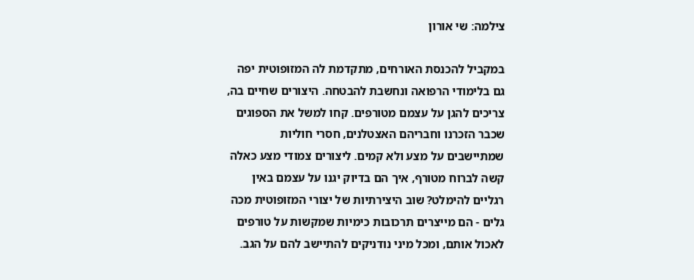צילמה: שי אורון

במקביל להכנסת האורחים, מתקדמת לה המזופוטית יפה גם בלימודי הרפואה ונחשבת להבטחה. היצורים שחיים בה, צריכים להגן על עצמם מטורפים. קחו למשל את הספוגים שכבר הזכרנו וחבריהם האצטלנים, חסרי חוליות שמתיישבים על מצע ולא קמים. ליצורים צמודי מצע כאלה קשה לברוח מטורף, איך הם בדיוק יגנו על עצמם באין רגליים להימלט? שוב היצירתיות של יצורי המזופוטית מכה גלים - הם מייצרים תרכובות כימיות שמקשות על טורפים לאכול אותם, ומכל מיני נודניקים להתיישב להם על הגב.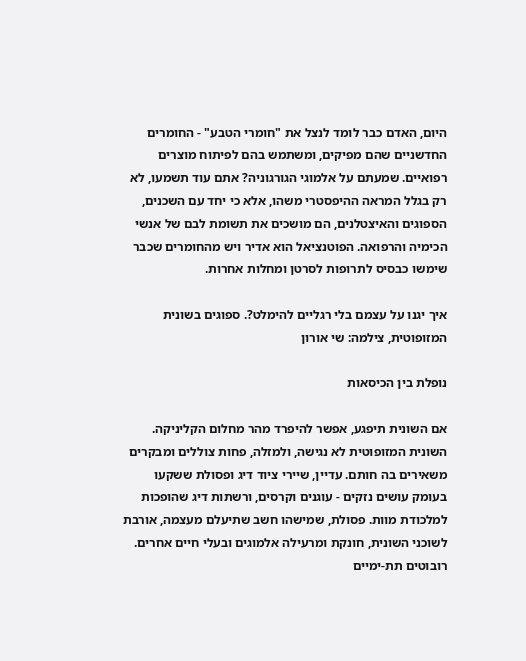היום, האדם כבר לומד לנצל את "חומרי הטבע" - החומרים החדשניים שהם מפיקים, ומשתמש בהם לפיתוח מוצרים רפואיים. שמעתם על אלמוגי הגורגוניה? אתם עוד תשמעו, לא רק בגלל המראה ההיפסטרי משהו, אלא כי יחד עם השכנים, הספוגים והאיצטלנים, הם מושכים את תשומת לבם של אנשי הכימיה והרפואה. הפוטנציאל הוא אדיר ויש מהחומרים שכבר שימשו כבסיס לתרופות לסרטן ומחלות אחרות.

איך יגנו על עצמם בלי רגליים להימלט?. ספוגים בשונית המזופוטית, צילמה: שי אורון

נופלת בין הכיסאות

אם השונית תיפגע, אפשר להיפרד מהר מחלום הקליניקה. השונית המזופוטית לא נגישה, ולמזלה, פחות צוללים ומבקרים משאירים בה חותם. עדיין, שיירי ציוד דיג ופסולת ששקעו בעומק עושים נזקים - עוגנים וקרסים, ורשתות דיג שהופכות למלכודת מוות. פסולת, שמישהו חשב שתיעלם מעצמה, אורבת לשוכני השונית, חונקת ומרעילה אלמוגים ובעלי חיים אחרים.   רובוטים תת-ימיים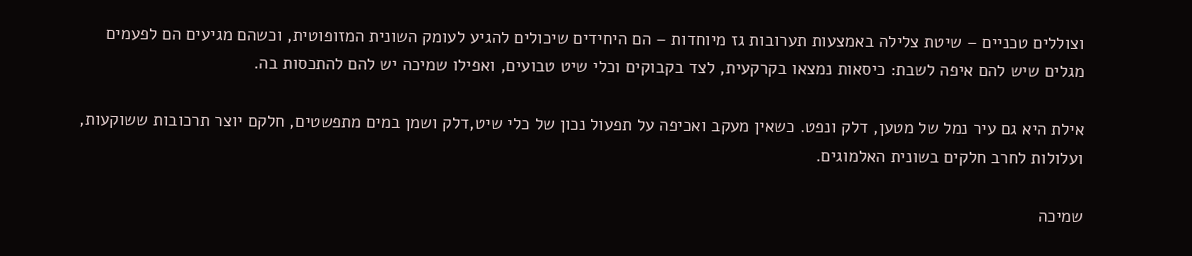וצוללים טכניים – שיטת צלילה באמצעות תערובות גז מיוחדות – הם היחידים שיכולים להגיע לעומק השונית המזופוטית, וכשהם מגיעים הם לפעמים מגלים שיש להם איפה לשבת: כיסאות נמצאו בקרקעית, לצד בקבוקים וכלי שיט טבועים, ואפילו שמיכה יש להם להתכסות בה.

אילת היא גם עיר נמל של מטען, דלק ונפט. כשאין מעקב ואכיפה על תפעול נכון של כלי שיט,דלק ושמן במים מתפשטים, חלקם יוצר תרכובות ששוקעות, ועלולות לחרב חלקים בשונית האלמוגים.

שמיכה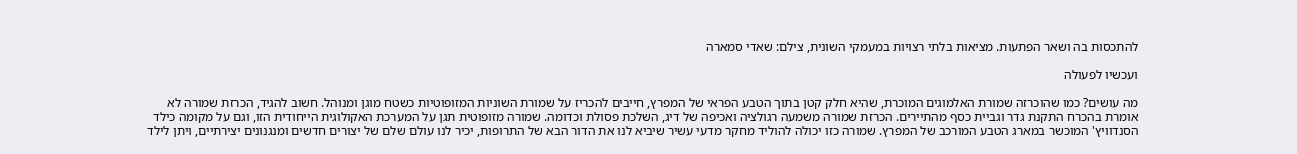להתכסות בה ושאר הפתעות. מציאות בלתי רצויות במעמקי השונית, צילם: שאדי סמארה

ועכשיו לפעולה

מה עושים? כמו שהוכרזה שמורת האלמוגים המוכרת, שהיא חלק קטן בתוך הטבע הפראי של המפרץ, חייבים להכריז על שמורת השוניות המזופוטיות כשטח מוגן ומנוהל. חשוב להגיד, הכרזת שמורה לא אומרת בהכרח התקנת גדר וגביית כסף מהתיירים. הכרזת שמורה משמעה רגולציה ואכיפה של דיג, השלכת פסולת וכדומה. שמורה מזופוטית תגן על המערכת האקולוגית הייחודית הזו, וגם על מקומה כילד הסנדוויץ' המוכשר במארג הטבע המורכב של המפרץ. שמורה כזו יכולה להוליד מחקר מדעי עשיר שיביא לנו את הדור הבא של התרופות, יכיר לנו עולם שלם של יצורים חדשים ומנגנונים יצירתיים, ויתן לילד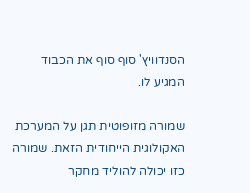הסנדוויץ' סוף סוף את הכבוד המגיע לו.

שמורה מזופוטית תגן על המערכת האקולוגית הייחודית הזאת. שמורה כזו יכולה להוליד מחקר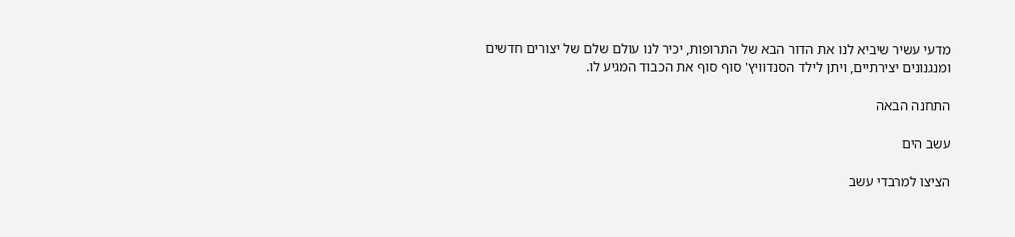מדעי עשיר שיביא לנו את הדור הבא של התרופות, יכיר לנו עולם שלם של יצורים חדשים ומנגנונים יצירתיים, ויתן לילד הסנדוויץ' סוף סוף את הכבוד המגיע לו.

התחנה הבאה

עשב הים

הציצו למרבדי עשב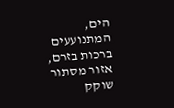הים, המתנועעים ברכות בזרם, אזור מסתור שוקק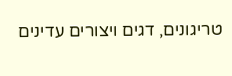טריגונים, דגים ויצורים עדינים